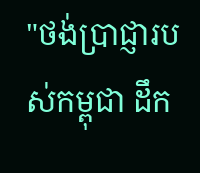"ថង់ប្រាជ្ញារបស់កម្ពុជា ដឹក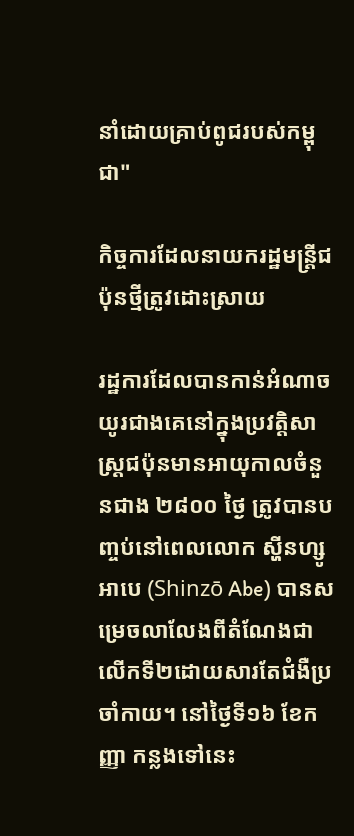នាំដោយគ្រាប់ពូជរបស់កម្ពុជា"

កិច្ចការដែលនាយករដ្ឋមន្ត្រីជប៉ុនថ្មីត្រូវដោះស្រាយ

រដ្ឋការដែលបានកាន់អំណាចយូរជាងគេនៅក្នុងប្រវត្តិសាស្រ្ដជប៉ុនមានអាយុកាលចំនួនជាង ២៨០០ ថ្ងៃ ត្រូវបានបញ្ចប់នៅពេលលោក ស្ហីនហ្សូ អាបេ (Shinzō Abe) បានសម្រេចលាលែងពីតំណែងជាលើកទី២ដោយសារតែជំងឺប្រចាំកាយ។ នៅថ្ងៃទី១៦ ខែកញ្ញា កន្លងទៅនេះ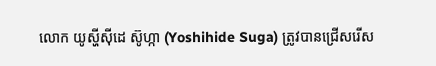លោក យូស្ហីស៊ីដេ ស៊ូហ្កា (Yoshihide Suga) ត្រូវបានជ្រើសរើស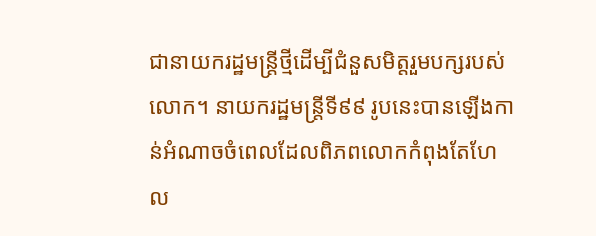ជានាយករដ្ឋមន្ដ្រីថ្មីដើម្បីជំនួសមិត្តរួមបក្សរបស់លោក។ នាយករដ្ឋមន្ត្រីទី៩៩ រូបនេះបានឡើងកាន់អំណាចចំពេលដែលពិភពលោកកំពុងតែហែល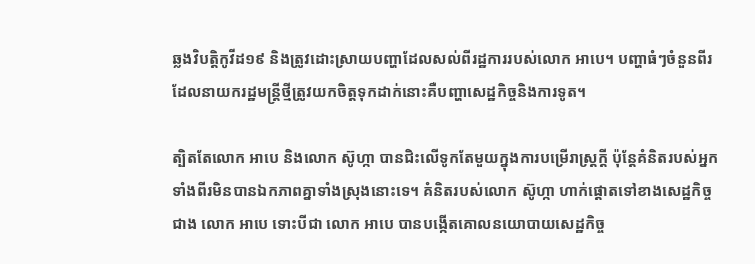ឆ្លងវិបត្តិកូវីដ១៩ និងត្រូវដោះស្រាយបញ្ហាដែលសល់ពីរដ្ឋការរបស់លោក អាបេ។ បញ្ហាធំៗចំនួនពីរដែលនាយករដ្ឋមន្ត្រីថ្មីត្រូវយកចិត្តទុកដាក់នោះគឺបញ្ហាសេដ្ឋកិច្ចនិងការទូត។

ត្បិតតែលោក អាបេ និងលោក ស៊ូហ្កា បានជិះលើទូកតែមួយក្នុងការបម្រើរាស្ត្រក្ដី ប៉ុន្តែគំនិតរបស់អ្នកទាំងពីរមិនបានឯកភាពគ្នាទាំងស្រុងនោះទេ។ គំនិតរបស់លោក ស៊ូហ្កា ហាក់ផ្តោតទៅខាងសេដ្ឋកិច្ចជាង លោក អាបេ ទោះបីជា លោក អាបេ បានបង្កើតគោលនយោបាយសេដ្ឋកិច្ច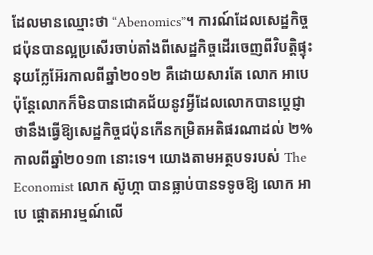ដែលមានឈ្មោះថា “Abenomics”។ ការណ៍ដែលសេដ្ឋកិច្ចជប៉ុនបានល្អប្រសើរចាប់តាំងពីសេដ្ឋកិច្ចដើរចេញពីវិបត្ដិផ្ទុះនុយក្លែអ៊ែរកាលពីឆ្នាំ២០១២ គឺដោយសារតែ លោក អាបេ ប៉ុន្តែលោកក៏មិនបានជោគជ័យនូវអ្វីដែលលោកបានប្ដេជ្ញាថានឹងធ្វើឱ្យសេដ្ឋកិច្ចជប៉ុនកើនកម្រិតអតិផរណាដល់ ២% កាលពីឆ្នាំ២០១៣ នោះទេ។ យោងតាមអត្ថបទរបស់ The Economist លោក ស៊ូហ្កា បានធ្លាប់បានទទូចឱ្យ លោក អាបេ ផ្ដោតអារម្មណ៍លើ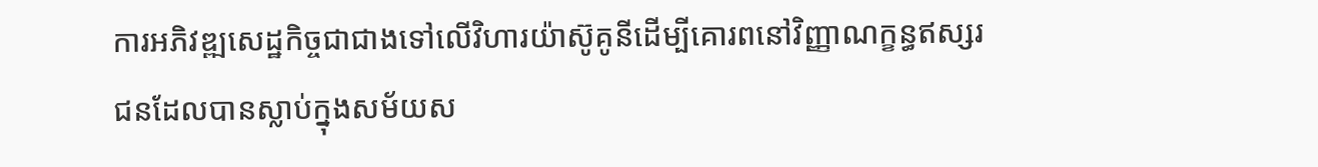ការអភិវឌ្ឍសេដ្ឋកិច្ចជាជាងទៅលើវិហារយ៉ាស៊ូគូនីដើម្បីគោរពនៅវិញ្ញាណក្ខន្ធឥស្សរជនដែលបានស្លាប់ក្នុងសម័យស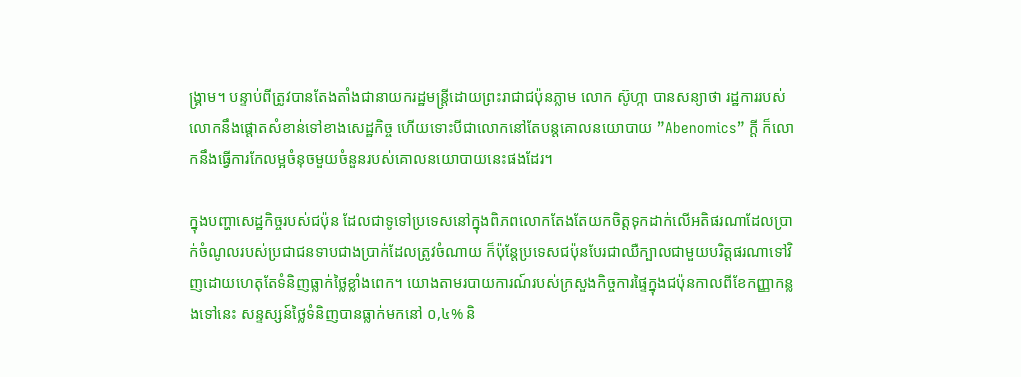ង្គ្រាម។ បន្ទាប់ពីត្រូវបានតែងតាំងជានាយករដ្ឋមន្ត្រីដោយព្រះរាជាជប៉ុនភ្លាម លោក ស៊ូហ្កា បានសន្យាថា រដ្ឋការរបស់លោកនឹងផ្ដោតសំខាន់ទៅខាងសេដ្ឋកិច្ច ហើយទោះបីជាលោកនៅតែបន្តគោលនយោបាយ ”Abenomics” ក្ដី ក៏លោកនឹងធ្វើការកែលម្អចំនុចមួយចំនួនរបស់គោលនយោបាយនេះផងដែរ។

ក្នុងបញ្ហាសេដ្ឋកិច្ចរបស់ជប៉ុន ដែលជាទូទៅប្រទេសនៅក្នុងពិភពលោកតែងតែយកចិត្ដទុកដាក់លើអតិផរណាដែលប្រាក់ចំណូលរបស់ប្រជាជនទាបជាងប្រាក់ដែលត្រូវចំណាយ ក៏ប៉ុន្តែប្រទេសជប៉ុនបែរជាឈឺក្បាលជាមួយបរិត្តផរណាទៅវិញដោយហេតុតែទំនិញធ្លាក់ថ្លៃខ្លាំងពេក។ យោងតាមរបាយការណ៍របស់ក្រសួងកិច្ចការផ្ទៃក្នុងជប៉ុនកាលពីខែកញ្ញាកន្លងទៅនេះ សន្ទស្សន៍ថ្លៃទំនិញបានធ្លាក់មកនៅ ០,៤% និ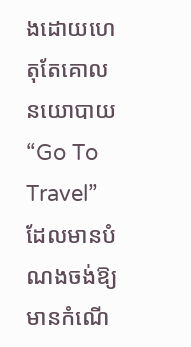ងដោយហេតុតែគោលនយោបាយ “Go To Travel” ដែលមានបំណងចង់ឱ្យមានកំណើ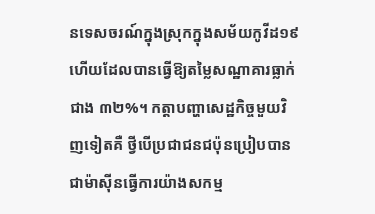នទេសចរណ៍ក្នុងស្រុកក្នុងសម័យកូវីដ១៩ ហើយដែលបានធ្វើឱ្យតម្លៃសណ្ឋាគារធ្លាក់ជាង ៣២%។ កត្តាបញ្ហាសេដ្ឋកិច្ចមួយវិញទៀតគឺ ថ្វីបើប្រជាជនជប៉ុនប្រៀបបានជាម៉ាស៊ីនធ្វើការយ៉ាងសកម្ម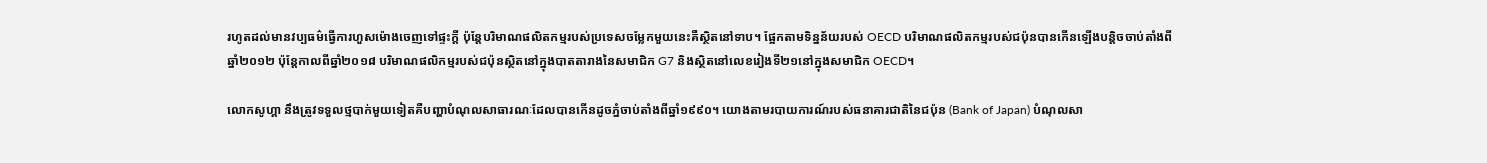រហូតដល់មានវប្បធម៌ធ្វើការហួសម៉ោងចេញទៅផ្ទះក្ដី ប៉ុន្តែបរិមាណផលិតកម្មរបស់ប្រទេសចម្លែកមួយនេះគឺស្ថិតនៅទាប។ ផ្អែកតាមទិន្នន័យរបស់ OECD បរិមាណផលិតកម្មរបស់ជប៉ុនបានកើនឡើងបន្តិចចាប់តាំងពីឆ្នាំ២០១២ ប៉ុន្តែកាលពីឆ្នាំ២០១៨ បរិមាណផលិកម្មរបស់ជប៉ុនស្ថិតនៅក្នុងបាតតារាងនៃសមាជិក G7 និងស្ថិតនៅលេខរៀងទី២១នៅក្នុងសមាជិក OECD។

លោកសូហ្គា នឹងត្រូវទទួលថ្មបាក់មួយទៀតគឺបញ្ហាបំណុលសាធារណៈដែលបានកើនដូចភ្នំចាប់តាំងពីឆ្នាំ១៩៩០។ យោងតាមរបាយការណ៍របស់ធនាគារជាតិនៃជប៉ុន (Bank of Japan) បំណុលសា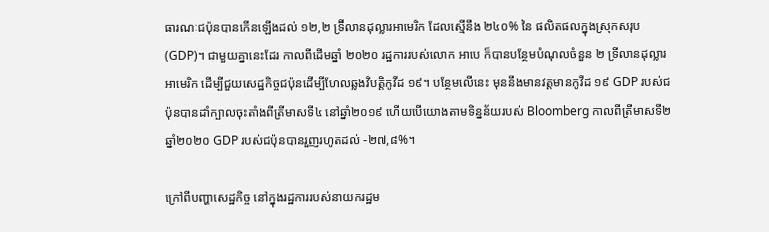ធារណៈជប៉ុនបានកើនឡើងដល់ ១២,២ ទ្រ៊ីលានដុល្លារអាមេរិក ដែលស្មើនឹង ២៤០% នៃ ផលិតផលក្នុងស្រុកសរុប (GDP)។ ជាមួយគ្នានេះដែរ កាលពីដើមឆ្នាំ ២០២០ រដ្ឋការរបស់លោក អាបេ ក៏បានបន្ថែមបំណុលចំនួន ២ ទ្រីលានដុល្លារអាមេរិក ដើម្បីជួយសេដ្ឋកិច្ចជប៉ុនដើម្បីហែលឆ្លងវិបត្ដិកូវីដ ១៩។ បន្ថែមលើនេះ មុននឹងមានវត្ដមានកូវីដ ១៩ GDP របស់ជប៉ុនបានដាំក្បាលចុះតាំងពីត្រីមាសទី៤ នៅឆ្នាំ២០១៩ ហើយបើយោងតាមទិន្នន័យរបស់ Bloomberg កាលពីត្រីមាសទី២ ឆ្នាំ២០២០ GDP របស់ជប៉ុនបានរួញរហូតដល់ -២៧,៨%។

ក្រៅពីបញ្ហាសេដ្ឋកិច្ច នៅក្នុងរដ្ឋការរបស់នាយករដ្ឋម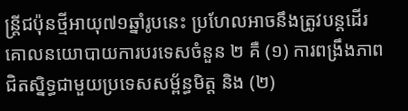ន្រ្តីជប៉ុនថ្មីអាយុ៧១ឆ្នាំរូបនេះ ប្រហែលអាចនឹងត្រូវបន្តដើរគោលនយោបាយការបរទេសចំនួន ២ គឺ (១) ការពង្រឹងភាពជិតស្និទ្ធជាមួយប្រទេសសម្ព័ន្ធមិត្ដ និង (២)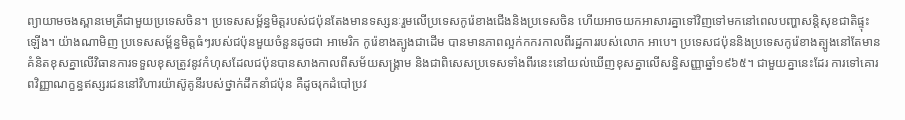ព្យាយាមចងស្ពានមេត្រីជាមួយប្រទេសចិន។ ប្រទេសសម្ព័ន្ធមិត្តរបស់ជប៉ុនតែងមានទស្សនៈរួមលើប្រទេសកូរ៉េខាងជើងនិងប្រទេសចិន ហើយអាចយកអាសារគ្នាទៅវិញទៅមកនៅពេលបញ្ហាសន្តិសុខជាតិផ្ទុះឡើង។ យ៉ាងណាមិញ ប្រទេសសម្ព័ន្ធមិត្តធំៗរបស់ជប៉ុនមួយចំនួនដូចជា អាមេរិក កូរ៉េខាងត្បូងជាដើម បានមានភាពល្អក់កករកាលពីរដ្ឋការរបស់លោក អាបេ។ ប្រទេសជប៉ុននិងប្រទេសកូរ៉េខាងត្បូងនៅតែមានគំនិតខុសគ្នាលើវិធានការទទួលខុសត្រូវនូវកំហុសដែលជប៉ុនបានសាងកាលពីសម័យសង្គ្រាម និងជាពិសេសប្រទេសទាំងពីរនេះនៅយល់ឃើញខុសគ្នាលើសន្ធិសញ្ញាឆ្នាំ១៩៦៥។ ជាមួយគ្នានេះដែរ ការទៅគោរពវិញ្ញាណក្ខន្ធឥស្សរជននៅវិហារយ៉ាស៊ូគូនីរបស់ថ្នាក់ដឹកនាំជប៉ុន គឺដូចរុកដំបៅប្រវ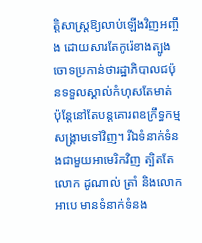ត្តិសាស្ត្រឱ្យលាប់ឡើងវិញអញ្ចឹង ដោយសារតែកូរ៉េខាងត្បូងចោទប្រកាន់ថារដ្ឋាភិបាលជប៉ុនទទួលស្គាល់កំហុសតែមាត់ ប៉ុន្តែនៅតែបន្តគោរពឧក្រឹទ្ធកម្មសង្គ្រាមទៅវិញ។ រីឯទំនាក់ទំនងជាមួយអាមេរិកវិញ ត្បិតតែលោក ដូណាល់ ត្រាំ និងលោក អាបេ មានទំនាក់ទំនង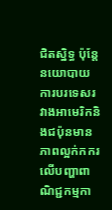ជិតស្និទ្ធ ប៉ុន្តែនយោបាយការបរទេសរវាងអាមេរិកនិងជប៉ុនមានភាពល្អក់កករលើបញ្ហាពាណិជ្ជកម្មកា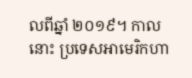លពីឆ្នាំ ២០១៩។ កាលនោះ ប្រទេសអាមេរិកហា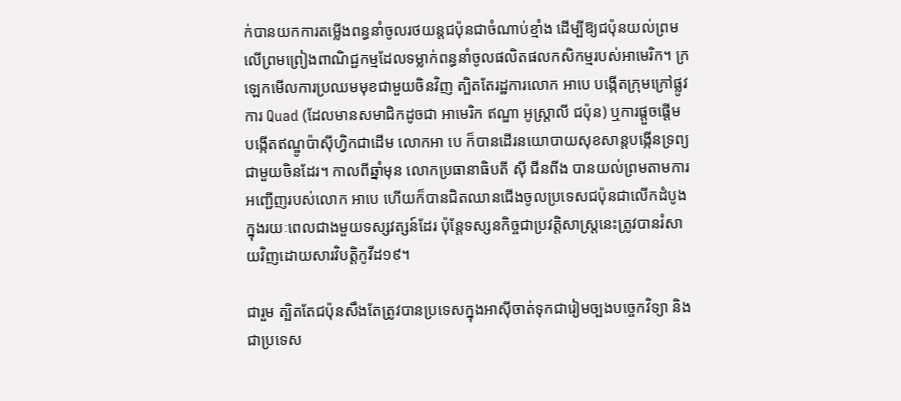ក់បានយកការតម្លើងពន្ធនាំចូលរថយន្ដជប៉ុនជាចំណាប់ខ្មាំង ដើម្បីឱ្យជប៉ុនយល់ព្រមលើព្រមព្រៀងពាណិជ្ជកម្មដែលទម្លាក់ពន្ធនាំចូលផលិតផលកសិកម្មរបស់អាមេរិក។ ក្រឡេកមើលការប្រឈមមុខជាមួយចិនវិញ ត្បិតតែរដ្ឋការលោក អាបេ បង្កើតក្រុមក្រៅផ្លូវការ Quad (ដែលមានសមាជិកដូចជា អាមេរិក ឥណ្ឌា អូស្ត្រាលី ជប៉ុន) ឬការផ្ដួចផ្ដើមបង្កើតឥណ្ឌូប៉ាស៊ីហ្វិកជាដើម លោកអា បេ ក៏បានដើរនយោបាយសុខសាន្ដបង្កើនទ្រព្យជាមួយចិនដែរ។ កាលពីឆ្នាំមុន លោកប្រធានាធិបតី ស៊ី ជីនពីង បានយល់ព្រមតាមការអញ្ជើញរបស់លោក អាបេ ហើយក៏បានជិតឈានជើងចូលប្រទេសជប៉ុនជាលើកដំបូងក្នុងរយៈពេលជាងមួយទស្សវត្សន៍ដែរ ប៉ុន្តែទស្សនកិច្ចជាប្រវត្តិសាស្ត្រនេះត្រូវបានរំសាយវិញដោយសារវិបត្ដិកូវីដ១៩។

ជារួម ត្បិតតែជប៉ុនសឹងតែត្រូវបានប្រទេសក្នុងអាស៊ីចាត់ទុកជារៀមច្បងបច្ចេកវិទ្យា និងជាប្រទេស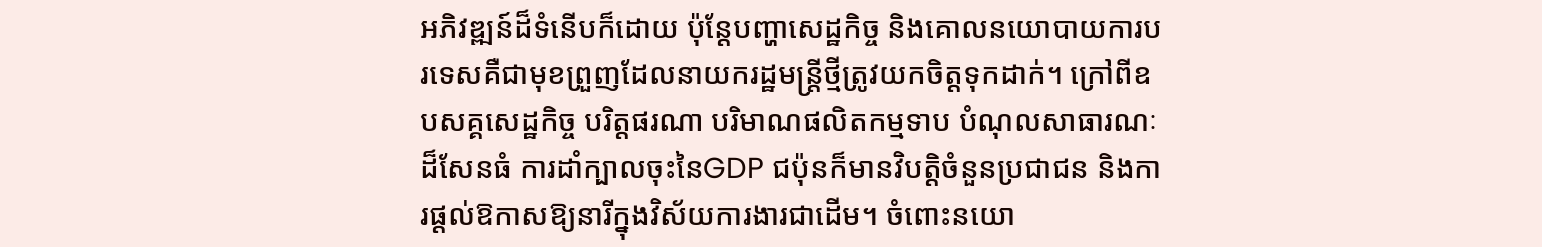អភិវឌ្ឍន៍ដ៏ទំនើបក៏ដោយ ប៉ុន្តែបញ្ហាសេដ្ឋកិច្ច និងគោលនយោបាយការបរទេសគឺជាមុខព្រួញដែលនាយករដ្ឋមន្ត្រីថ្មីត្រូវយកចិត្ដទុកដាក់។ ក្រៅពីឧបសគ្គសេដ្ឋកិច្ច បរិត្តផរណា បរិមាណផលិតកម្មទាប បំណុលសាធារណៈដ៏សែនធំ ការដាំក្បាលចុះនៃGDP ជប៉ុនក៏មានវិបត្ដិចំនួនប្រជាជន និងការផ្ដល់ឱកាសឱ្យនារីក្នុងវិស័យការងារជាដើម។ ចំពោះនយោ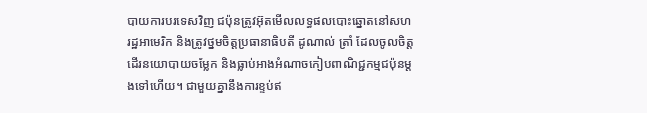បាយការបរទេសវិញ ជប៉ុនត្រូវអ៊ុតមើលលទ្ធផលបោះឆ្នោតនៅសហរដ្ឋអាមេរិក និងត្រូវថ្នមចិត្ដប្រធានាធិបតី ដូណាល់ ត្រាំ ដែលចូលចិត្តដើរនយោបាយចម្លែក និងធ្លាប់អាងអំណាចកៀបពាណិជ្ជកម្មជប៉ុនម្ដងទៅហើយ។ ជាមួយគ្នានឹងការខ្ទប់ឥ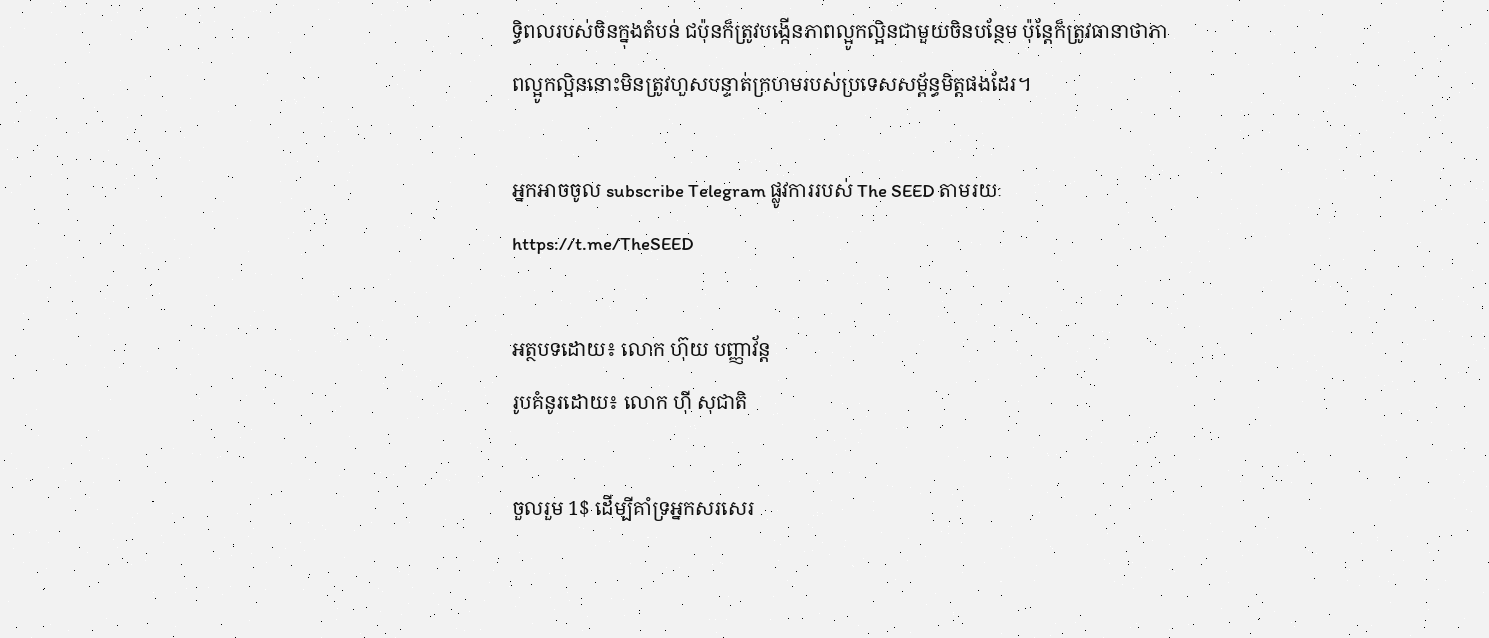ទ្ធិពលរបស់ចិនក្នុងតំបន់ ជប៉ុនក៏ត្រូវបង្កើនភាពល្អូកល្អិនជាមួយចិនបន្ថែម ប៉ុន្តែក៏ត្រូវធានាថាភាពល្អូកល្អិននោះមិនត្រូវហួសបន្ទាត់ក្រហមរបស់ប្រទេសសម្ព័ន្ធមិត្តផងដែរ។

អ្នកអាចចូល subscribe Telegram ផ្លូវការរបស់ The SEED តាមរយៈ https://t.me/TheSEED

អត្ថបទដោយ៖ លោក ហ៊ុយ បញ្ញាវ័ន្ដ
រូបគំនូរដោយ៖ លោក ហ៊ី សុជាតិ

ចួលរួម 1$ ដើម្បីគាំទ្រអ្នកសរសេរ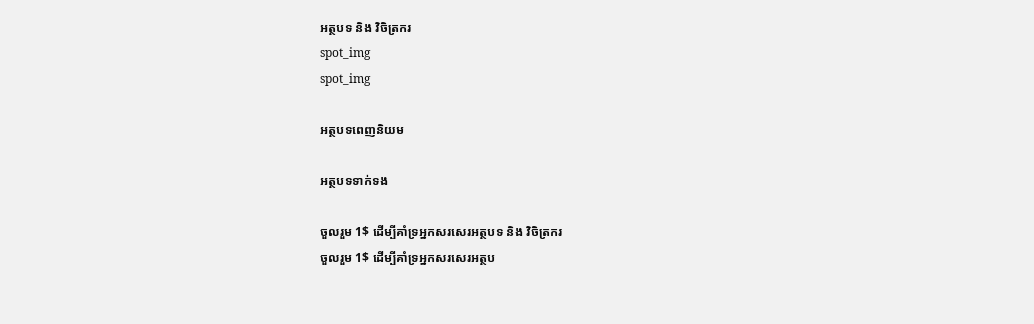អត្ថបទ និង វិចិត្រករ
spot_img
spot_img

អត្ថបទពេញនិយម

អត្ថបទទាក់ទង

ចួលរួម 1$ ដើម្បីគាំទ្រអ្នកសរសេរអត្ថបទ និង វិចិត្រករ
ចួលរួម 1$ ដើម្បីគាំទ្រអ្នកសរសេរអត្ថប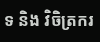ទ និង វិចិត្រករ